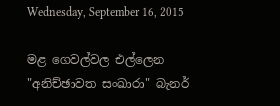Wednesday, September 16, 2015

මළ ගෙවල්වල එල්ලෙන "අනිච්ඡාවත සංඛාරා" බැනර්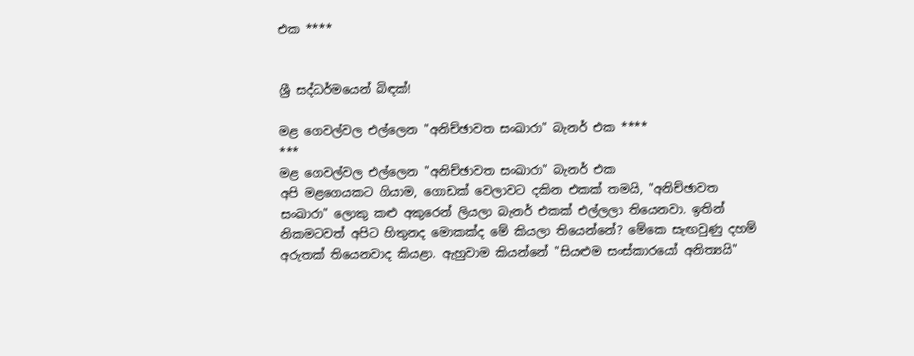එක ****


ශ්‍රී සද්ධර්මයෙන් බිඳක්!

මළ ගෙවල්වල එල්ලෙන "අනිච්ඡාවත සංඛාරා" බැනර් එක ****
***
මළ ගෙවල්වල එල්ලෙන "අනිච්ඡාවත සංඛාරා" බැනර් එක
අපි මළගෙයකට ගියාම, ගොඩක් වෙලාවට දකින එකක් තමයි, "අනිච්ඡාවත සංඛාරා" ලොකු කළු අකුරෙන් ලියලා බැනර් එකක් එල්ලලා තියෙනවා. ඉතින් නිකමටවත් අපිට හිතුනද මොකක්ද මේ කියලා තියෙන්නේ? මේකෙ සැඟවුණු දහම් අරුතක් තියෙනවාද කියළා. ඇහුවාම කියන්නේ "සියළුම සංස්කාරයෝ අනිත්‍යයි"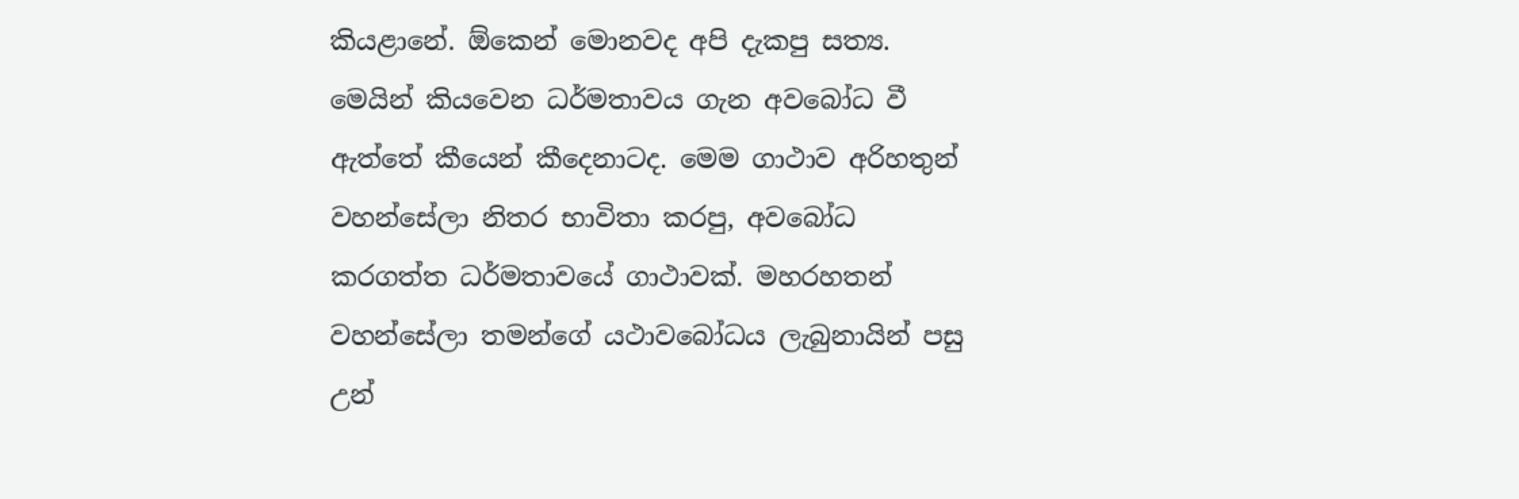කියළානේ. ඕකෙන් මොනවද අපි දැකපු සත්‍ය. මෙයින් කියවෙන ධර්මතාවය ගැන අවබෝධ වී ඇත්තේ කීයෙන් කීදෙනාටද. මෙම ගාථාව අරිහතුන් වහන්සේලා නිතර භාවිතා කරපු, අවබෝධ කරගත්ත ධර්මතාවයේ ගාථාවක්. මහරහතන් වහන්සේලා තමන්ගේ යථාවබෝධය ලැබුනායින් පසු උන්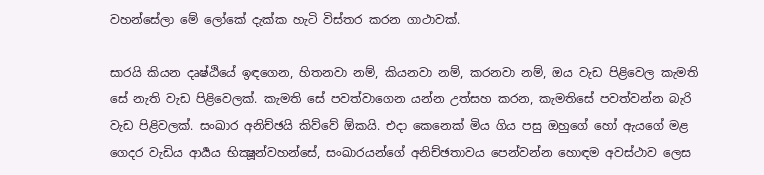වහන්සේලා මේ ලෝකේ දැක්ක හැටි විස්තර කරන ගාථාවක්.

සාරයි කියන දෘෂ්ඨියේ ඉඳගෙන, හිතනවා නම්, කියනවා නම්, කරනවා නම්, ඔය වැඩ පිළිවෙල කැමති සේ නැති වැඩ පිළිවෙලක්. කැමති සේ පවත්වාගෙන යන්න උත්සහ කරන, කැමතිසේ පවත්වන්න බැරි වැඩ පිළිවලක්. සංඛාර අනිච්ඡයි කිව්වේ ඕකයි. එදා කෙනෙක් මිය ගිය පසු ඔහුගේ හෝ ඇයගේ මළ ගෙදර වැඩිය ආර්‍යය භික්‍ෂූන්වහන්සේ, සංඛාරයන්ගේ අනිච්ඡතාවය පෙන්වන්න හොඳම අවස්ථාව ලෙස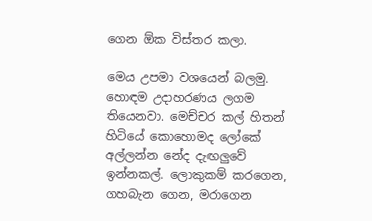ගෙන ඕක විස්තර කලා.

මෙය උපමා වශයෙන් බලමු. හොඳම උදාහරණය ලගම තියෙනවා. මෙච්චර කල් හිතන් හිටියේ කොහොමද ලෝකේ අල්ලන්න නේද දැඟලුවේ ඉන්නකල්. ලොකුකම් කරගෙන, ගහබැන ගෙන, මරාගෙන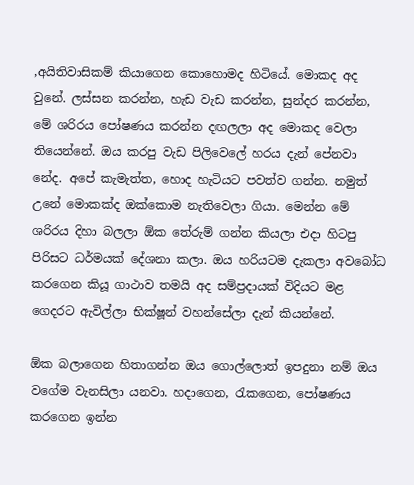,අයිතිවාසිකම් කියාගෙන කොහොමද හිටියේ. මොකද අද වුනේ. ලස්සන කරන්න, හැඩ වැඩ කරන්න, සුන්දර කරන්න, මේ ශරිරය පෝෂණය කරන්න දඟලලා අද මොකද වෙලා තියෙන්නේ. ඔය කරපු වැඩ පිලිවෙලේ හරය දැන් පේනවා නේද. අපේ කැමැත්ත, හොද හැටියට පවත්ව ගන්න. නමුත් උනේ මොකක්ද ඔක්කොම නැතිවෙලා ගියා. මෙන්න මේ ශරිරය දිහා බලලා ඕක තේරුම් ගන්න කියලා එදා හිටපු පිරිසට ධර්මයක් දේශනා කලා. ඔය හරියටම දැකලා අවබෝධ කරගෙන කියූ ගාථාව තමයි අද සම්ප්‍රදායක් විදියට මළ ගෙදරට ඇවිල්ලා භික්ෂූන් වහන්සේලා දැන් කියන්නේ.

ඕක බලාගෙන හිතාගන්න ඔය ගොල්ලොත් ඉපදුනා නම් ඔය වගේම වැනසිලා යනවා. හදාගෙන, රැකගෙන, පෝෂණය කරගෙන ඉන්න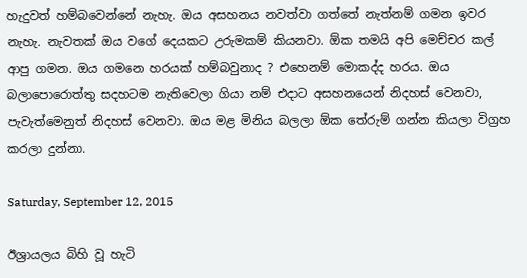හැදුවත් හම්බවෙන්නේ නැහැ. ඔය අසහනය නවත්වා ගත්තේ නැත්නම් ගමන ඉවර නැහැ. නැවතක් ඔය වගේ දෙයකට උරුමකම් කියනවා. ඕක තමයි අපි මෙච්චර කල් ආපු ගමන. ඔය ගමනෙ හරයක් හම්බවුනාද ? එහෙනම් මොකද්ද හරය. ඔය බලාපොරොත්තු සදහටම නැතිවෙලා ගියා නම් එදාට අසහනයෙන් නිදහස් වෙනවා, පැවැත්මෙනුත් නිදහස් වෙනවා. ඔය මළ මිනිය බලලා ඕක තේරුම් ගන්න කියලා විග්‍රහ කරලා දුන්නා.

Saturday, September 12, 2015

ඊශ්‍රායලය බිහි වූ හැටි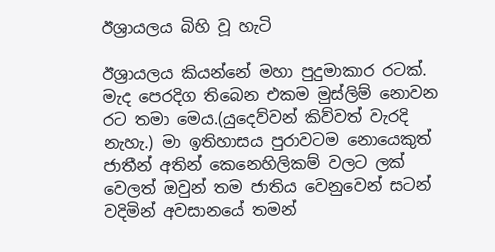ඊශ්‍රායලය බිහි වූ හැටි

ඊශ්‍රායලය කියන්නේ මහා පුදුමාකාර රටක්. මැද පෙරදිග තිබෙන එකම මුස්ලිම් නොවන රට තමා මෙය.(යුදෙව්වන් කිව්වත් වැරදි නැහැ.) මා ඉතිහාසය පුරාවටම නොයෙකුත් ජාතීන් අතින් කෙනෙහිලිකම් වලට ලක් වෙලත් ඔවුන් තම ජාතිය වෙනුවෙන් සටන් වදිමින් අවසානයේ තමන්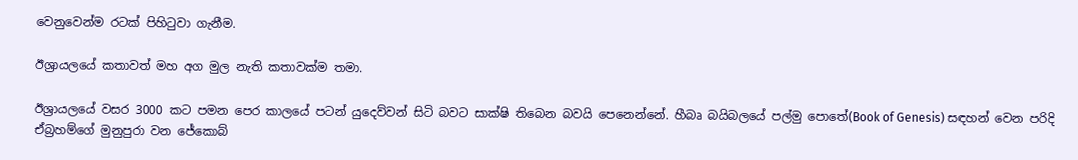වෙනුවෙන්ම රටක් පිහිටුවා ගැනීම.

ඊශ්‍රායලයේ කතාවත් මහ අග මුල නැති කතාවක්ම තමා.

ඊශ්‍රායලයේ වසර 3000 කට පමන පෙර කාලයේ පටන් යුදෙව්වන් සිටි බවට සාක්ෂි තිබෙන බවයි පෙනෙන්නේ. හීබෘ බයිබලයේ පල්මු පොතේ(Book of Genesis) සඳහන් වෙන පරිදි ඒබ්‍රහම්ගේ මුනුපුරා වන ජේකොබ්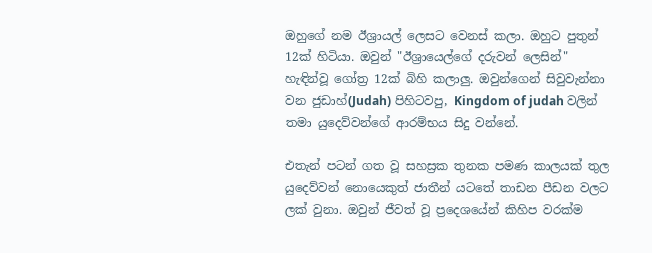ඔහුගේ නම ඊශ්‍රායල් ලෙසට වෙනස් කලා. ඔහුට පුතුන් 12ක් හිටියා. ඔවුන් "ඊශ්‍රායෙල්ගේ දරුවන් ලෙසින්" හැඳින්වූ ගෝත්‍ර 12ක් බිහි කලාලු. ඔවුන්ගෙන් සිවුවැන්නා වන ජුඩාහ්(Judah) පිහිටවපු, Kingdom of judah වලින් තමා යුදෙව්වන්ගේ ආරම්භය සිදු වන්නේ.

එතැන් පටන් ගත වූ සහස්‍රක තුනක පමණ කාලයක් තුල යුදෙව්වන් නොයෙකුත් ජාතීන් යටතේ තාඩන පීඩන වලට ලක් වුනා. ඔවුන් ජීවත් වූ ප්‍රදෙශයේන් කිහිප වරක්ම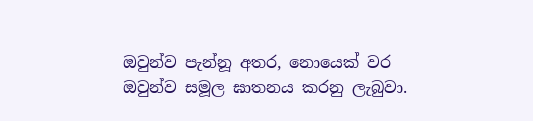ඔවුන්ව පැන්නූ අතර, නොයෙක් වර ඔවුන්ව සමූල ඝාතනය කරනු ලැබුවා.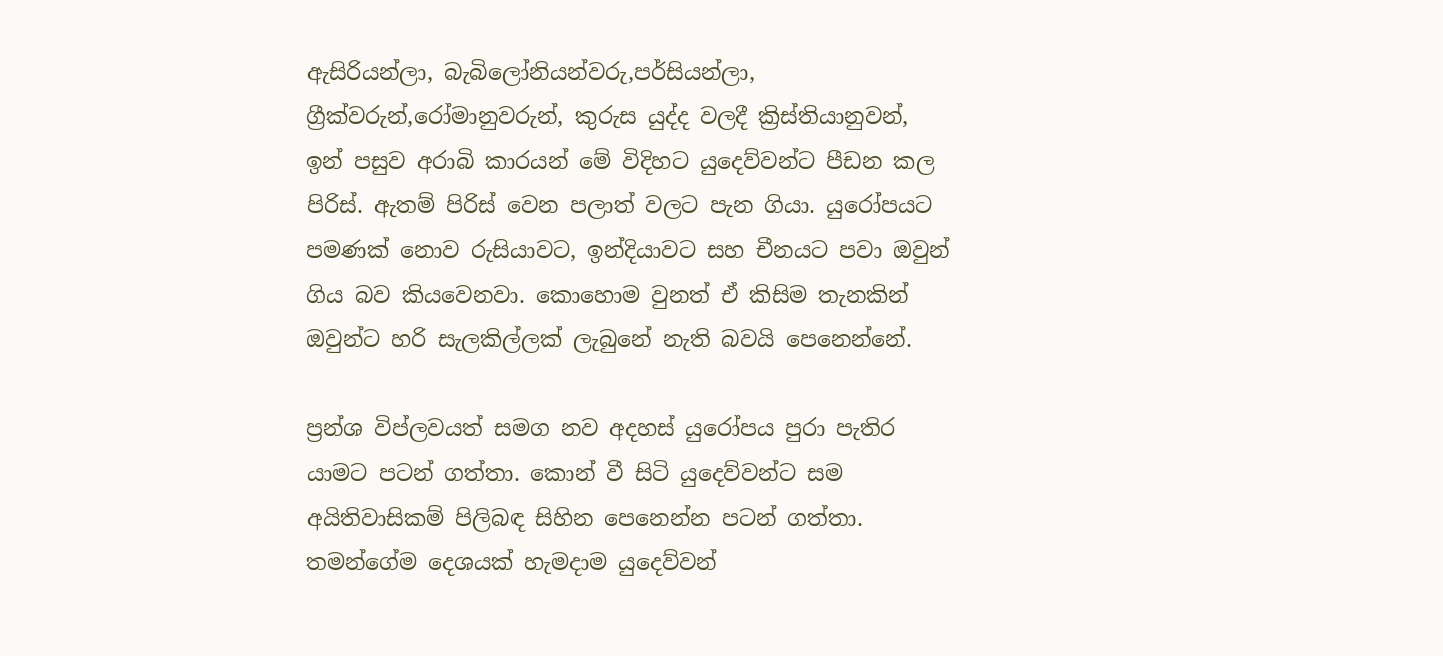ඇසිරියන්ලා, බැබිලෝනියන්වරු,පර්සියන්ලා, ග්‍රීක්වරුන්,රෝමානුවරුන්, කුරුස යුද්ද වලදී ක්‍රිස්තියානුවන්, ඉන් පසුව අරාබි කාරයන් මේ විදිහට යුදෙව්වන්ට පීඩන කල පිරිස්. ඇතම් පිරිස් වෙන පලාත් වලට පැන ගියා. යුරෝපයට පමණක් නොව රුසියාවට, ඉන්දියාවට සහ චීනයට පවා ඔවුන් ගිය බව කියවෙනවා. කොහොම වුනත් ඒ කිසිම තැනකින් ඔවුන්ට හරි සැලකිල්ලක් ලැබුනේ නැති බවයි පෙනෙන්නේ.

ප්‍රන්ශ විප්ලවයත් සමග නව අදහස් යුරෝපය පුරා පැතිර යාමට පටන් ගත්තා. කොන් වී සිටි යුදෙව්වන්ට සම අයිතිවාසිකම් පිලිබඳ සිහින පෙනෙන්න පටන් ගත්තා. තමන්ගේම දෙශයක් හැමදාම යුදෙව්වන්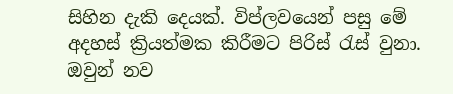සිහින දැකි දෙයක්. විප්ලවයෙන් පසු මේ අදහස් ක්‍රියත්මක කිරීමට පිරිස් රැස් වුනා. ඔවුන් නව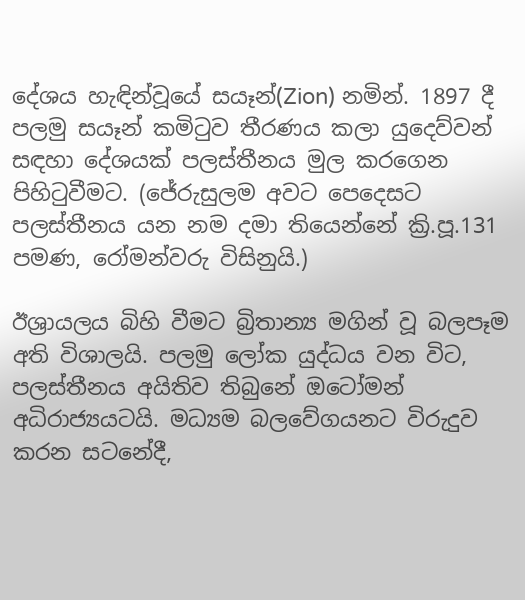දේශය හැඳින්වූයේ සයෑන්(Zion) නමින්. 1897 දී පලමු සයෑන් කමිටුව තීරණය කලා යුදෙව්වන් සඳහා දේශයක් පලස්තීනය මුල කරගෙන පිහිටුවීමට. (ජේරුසුලම අවට පෙදෙසට පලස්තීනය යන නම දමා තියෙන්නේ ක්‍රි.පූ.131 පමණ, රෝමන්වරු විසිනුයි.)

ඊශ්‍රායලය බිහි වීමට බ්‍රිතාන්‍ය මගින් වූ බලපෑම අති විශාලයි. පලමු ලෝක යුද්ධය වන විට, පලස්තීනය අයිතිව තිබුනේ ඔටෝමන් අධිරාජ්‍යයටයි. මධ්‍යම බලවේගයනට විරුදුව කරන සටනේදී,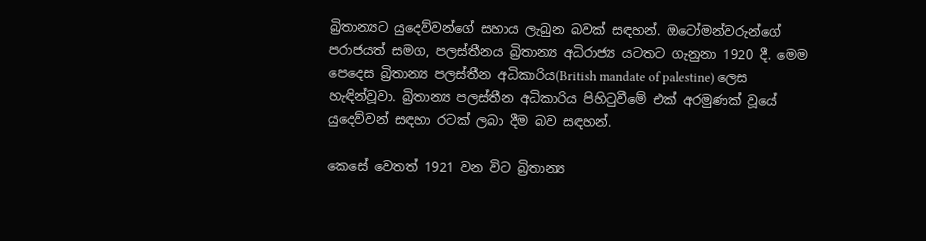බ්‍රිතාන්‍යට යුදෙව්වන්ගේ සහාය ලැබුන බවක් සඳහන්. ඔටෝමන්වරුන්ගේ පරාජයත් සමග, පලස්තීනය බ්‍රිතාන්‍ය අධිරාජ්‍ය යටතට ගැනුනා 1920 දී. මෙම පෙදෙස බ්‍රිතාන්‍ය පලස්තීන අධිකාරිය(British mandate of palestine) ලෙස හැඳින්වූවා. බ්‍රිතාන්‍ය පලස්තීන අධිකාරිය පිහිටුවීමේ එක් අරමුණක් වූයේ යුදෙව්වන් සඳහා රටක් ලබා දීම බව සඳහන්.

කෙසේ වෙතත් 1921 වන විට බ්‍රිතාන්‍ය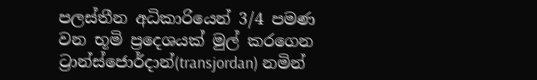පලස්තීන අධිකාරියෙන් 3/4 පමණ වන භූමි ප්‍රදෙශයක් මුල් කරගෙන ට්‍රාන්ස්ජොර්දාන්(transjordan) නමින්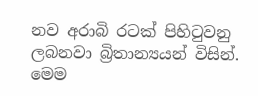නව අරාබි රටක් පිහිටුවනු ලබනවා බ්‍රිතාන්‍යයන් විසින්. මෙම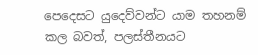පෙදෙසට යුදෙව්වන්ට යාම තහනම් කල බවත්, පලස්තීනයට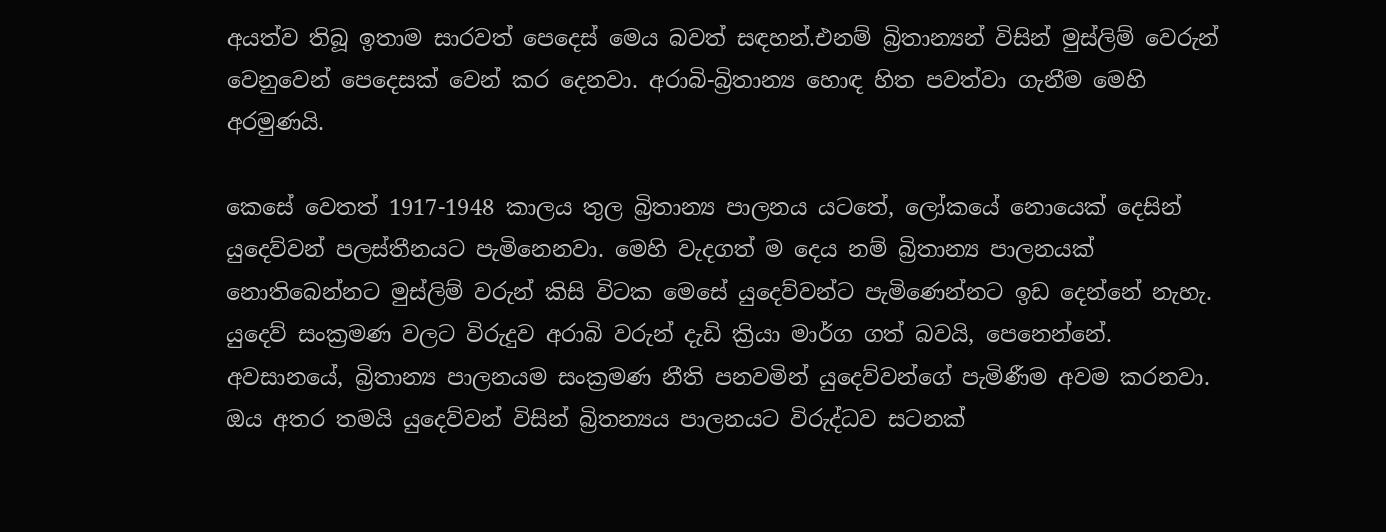අයත්ව තිබූ ඉතාම සාරවත් පෙදෙස් මෙය බවත් සඳහන්.එනම් බ්‍රිතාන්‍යන් විසින් මුස්ලිම් වෙරුන් වෙනුවෙන් පෙදෙසක් වෙන් කර දෙනවා. අරාබි-බ්‍රිතාන්‍ය හොඳ හිත පවත්වා ගැනීම මෙහි අරමුණයි.

කෙසේ වෙතත් 1917-1948 කාලය තුල බ්‍රිතාන්‍ය පාලනය යටතේ, ලෝකයේ නොයෙක් දෙසින් යුදෙව්වන් පලස්තීනයට පැමිනෙනවා. මෙහි වැදගත් ම දෙය නම් බ්‍රිතාන්‍ය පාලනයක් නොතිබෙන්නට මුස්ලිම් වරුන් කිසි විටක මෙසේ යුදෙව්වන්ට පැමිණෙන්නට ඉඩ දෙන්නේ නැහැ. යුදෙව් සංක්‍රමණ වලට විරුදුව අරාබි වරුන් දැඩි ක්‍රියා මාර්ග ගත් බවයි, පෙනෙන්නේ. අවසානයේ, බ්‍රිතාන්‍ය පාලනයම සංක්‍රමණ නීති පනවමින් යුදෙව්වන්ගේ පැමිණීම අවම කරනවා. ඔය අතර තමයි යුදෙව්වන් විසින් බ්‍රිතන්‍යය පාලනයට විරුද්ධව සටනක්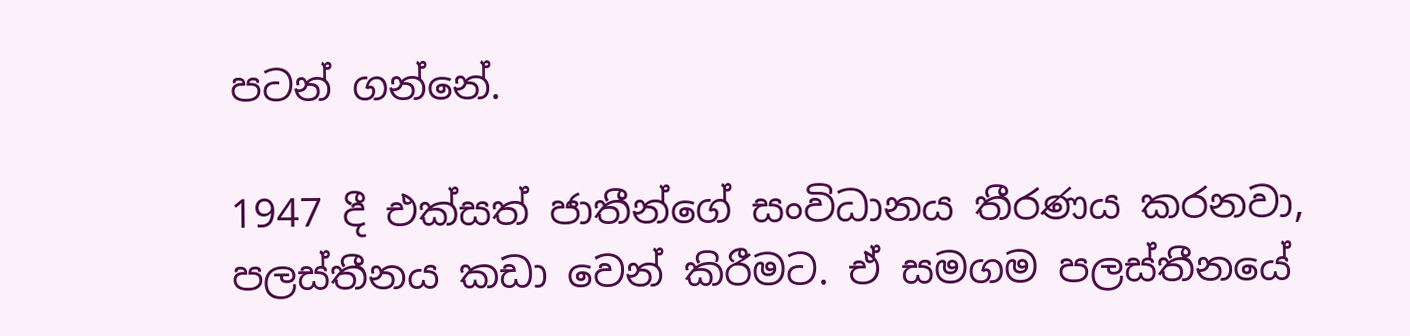පටන් ගන්නේ.

1947 දී එක්සත් ජාතීන්ගේ සංවිධානය තීරණය කරනවා, පලස්තීනය කඩා වෙන් කිරීමට. ඒ සමගම පලස්තීනයේ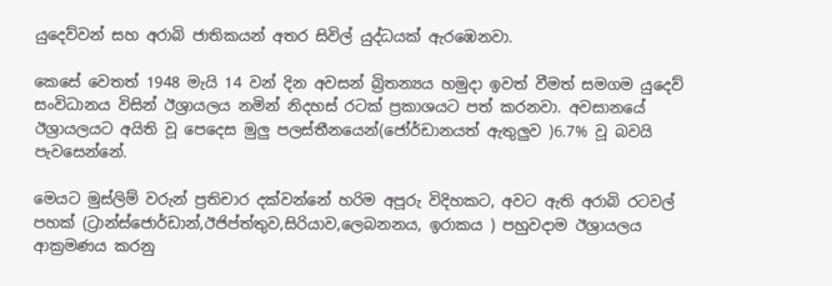යුදෙව්වන් සහ අරාබි ජාතිකයන් අතර සිවිල් යුද්ධයක් ඇරඹෙනවා.

කෙසේ වෙතත් 1948 මැයි 14 වන් දින අවසන් බ්‍රිතන්‍යය හමුදා ඉවත් වීමත් සමගම යුදෙව් සංවිධානය විසින් ඊශ්‍රායලය නමින් නිදහස් රටක් ප්‍රකාශයට පත් කරනවා. අවසානයේ ඊශ්‍රායලයට අයිති වූ පෙදෙස මුලු පලස්තීනයෙන්(ජෝර්ඩානයත් ඇතුලුව )6.7% වූ බවයි පැවසෙන්නේ.

මෙයට මුස්ලිම් වරුන් ප්‍රතිචාර දක්වන්නේ හරිම අපූරු විදිහකට, අවට ඇති අරාබි රටවල් පහක් (ට්‍රාන්ස්ජොර්ඩාන්,ඊජිප්ත්තුව,සිරියාව,ලෙබනනය, ඉරාකය ) පහුවදාම ඊශ්‍රායලය ආක්‍රමණය කරනු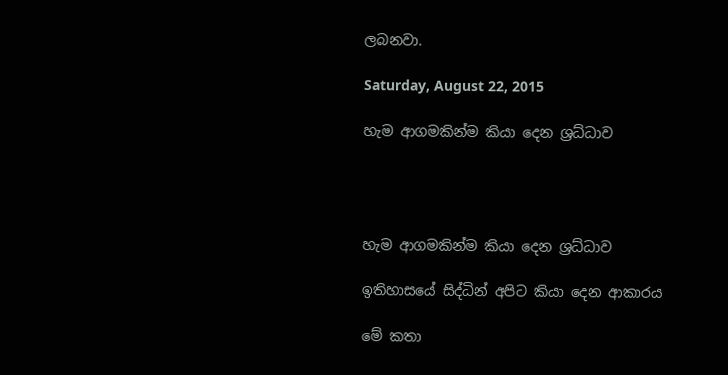ලබනවා.

Saturday, August 22, 2015

හැම ආගමකින්ම කියා දෙන ශ්‍රධ්ධාව




හැම ආගමකින්ම කියා දෙන ශ්‍රධ්ධාව

ඉතිහාසයේ සිද්ධින් අපිට කියා දෙන ආකාරය

මේ කතා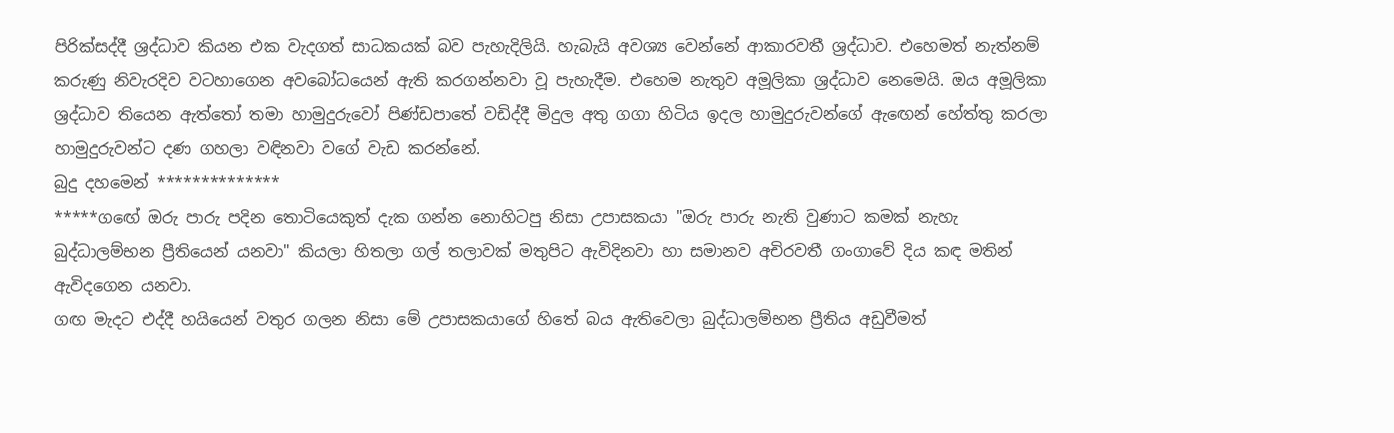පිරික්සද්දී ශ්‍රද්ධාව කියන එක වැදගත් සාධකයක් බව පැහැදිලියි. හැබැයි අවශ්‍ය වෙන්නේ ආකාරවතී ශ්‍රද්ධාව. එහෙමත් නැත්නම් කරුණු නිවැරදිව වටහාගෙන අවබෝධයෙන් ඇති කරගන්නවා වූ පැහැදීම. එහෙම නැතුව අමූලිකා ශ්‍රද්ධාව නෙමෙයි. ඔය අමූලිකා ශ්‍රද්ධාව තියෙන ඇත්තෝ තමා හාමුදුරුවෝ පිණ්ඩපාතේ වඩිද්දී මිදුල අතු ගගා හිටිය ඉදල හාමුදුරුවන්ගේ ඇඟෙන් හේත්තු කරලා හාමුදුරුවන්ට දණ ගහලා වඳිනවා වගේ වැඩ කරන්නේ.
බුදු දහමෙන් **************
*****ගඟේ ඔරු පාරු පදින තොටියෙකුත් දැක ගන්න නොහිටපු නිසා උපාසකයා "ඔරු පාරු නැති වුණාට කමක් නැහැ බුද්ධාලම්භන ප්‍රීතියෙන් යනවා" කියලා හිතලා ගල් තලාවක් මතුපිට ඇවිදිනවා හා සමානව අචිරවතී ගංගාවේ දිය කඳ මතින් ඇවිදගෙන යනවා.
ගඟ මැදට එද්දී හයියෙන් වතුර ගලන නිසා මේ උපාසකයාගේ හිතේ බය ඇතිවෙලා බුද්ධාලම්භන ප්‍රීතිය අඩුවීමත්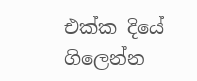එක්ක දියේ ගිලෙන්න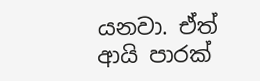යනවා. ඒත් ආයි පාරක්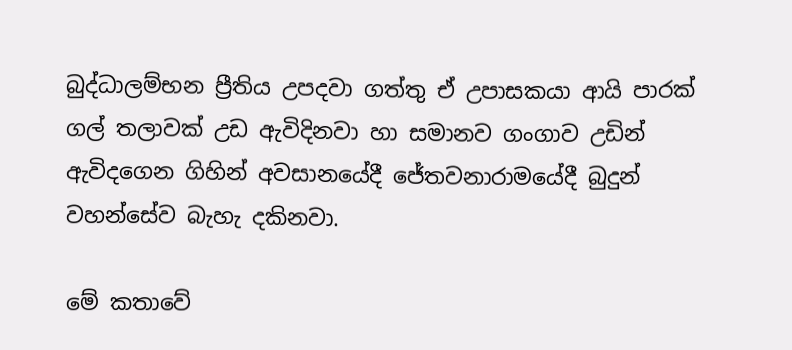බුද්ධාලම්භන ප්‍රීතිය උපදවා ගත්තු ඒ උපාසකයා ආයි පාරක් ගල් තලාවක් උඩ ඇවිදිනවා හා සමානව ගංගාව උඩින් ඇවිදගෙන ගිහින් අවසානයේදී ජේතවනාරාමයේදී බුදුන් වහන්සේව බැහැ දකිනවා.

මේ කතාවේ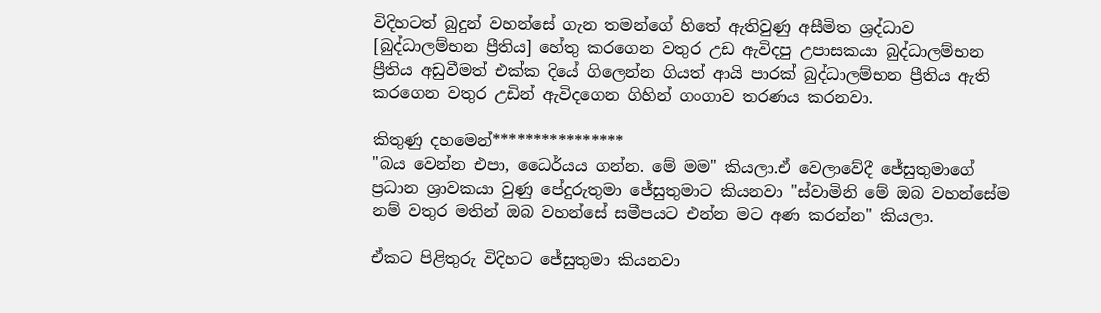විදිහටත් බුදුන් වහන්සේ ගැන තමන්ගේ හිතේ ඇතිවුණු අසීමිත ශ්‍රද්ධාව [බුද්ධාලම්භන ප්‍රීතිය] හේතු කරගෙන වතුර උඩ ඇවිදපු උපාසකයා බුද්ධාලම්භන ප්‍රීතිය අඩුවීමත් එක්ක දියේ ගිලෙන්න ගියත් ආයි පාරක් බුද්ධාලම්භන ප්‍රීතිය ඇති කරගෙන වතුර උඩින් ඇවිදගෙන ගිහින් ගංගාව තරණය කරනවා.

කිතුණු දහමෙන්****************
"බය වෙන්න එපා, ධෛර්යය ගන්න. මේ මම" කියලා.ඒ වෙලාවේදී ජේසුතුමාගේ ප්‍රධාන ශ්‍රාවකයා වුණු පේදුරුතුමා ජේසුතුමාට කියනවා "ස්වාමිනි මේ ඔබ වහන්සේම නම් වතුර මතින් ඔබ වහන්සේ සමීපයට එන්න මට අණ කරන්න" කියලා.

ඒකට පිළිතුරු විදිහට ජේසුතුමා කියනවා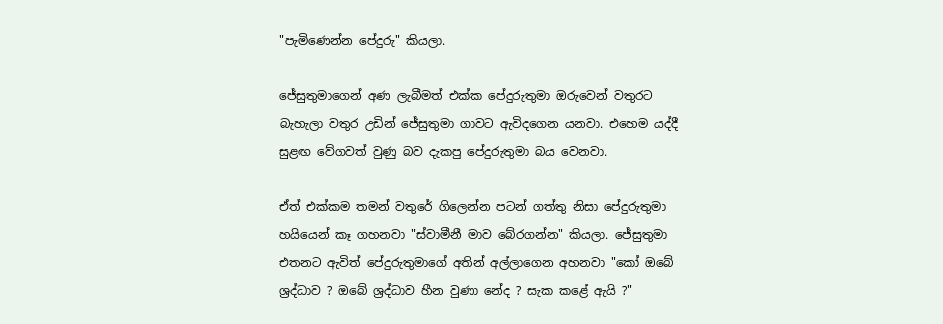"පැමිණෙන්න පේදුරු" කියලා.

ජේසුතුමාගෙන් අණ ලැබීමත් එක්ක පේදුරුතුමා ඔරුවෙන් වතුරට බැහැලා වතුර උඩින් ජේසුතුමා ගාවට ඇවිදගෙන යනවා. එහෙම යද්දී සුළඟ වේගවත් වුණු බව දැකපු පේදුරුතුමා බය වෙනවා.

ඒත් එක්කම තමන් වතුරේ ගිලෙන්න පටන් ගත්තු නිසා පේදුරුතුමා හයියෙන් කෑ ගහනවා "ස්වාමීනී මාව බේරගන්න" කියලා. ජේසුතුමා එතනට ඇවිත් පේදුරුතුමාගේ අතින් අල්ලාගෙන අහනවා "කෝ ඔබේ ශ්‍රද්ධාව ? ඔබේ ශ්‍රද්ධාව හීන වුණා නේද ? සැක කළේ ඇයි ?"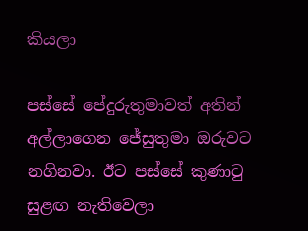කියලා

පස්සේ පේදුරුතුමාවත් අතින් අල්ලාගෙන ජේසුතුමා ඔරුවට නගිනවා. ඊට පස්සේ කුණාටු සුළඟ නැතිවෙලා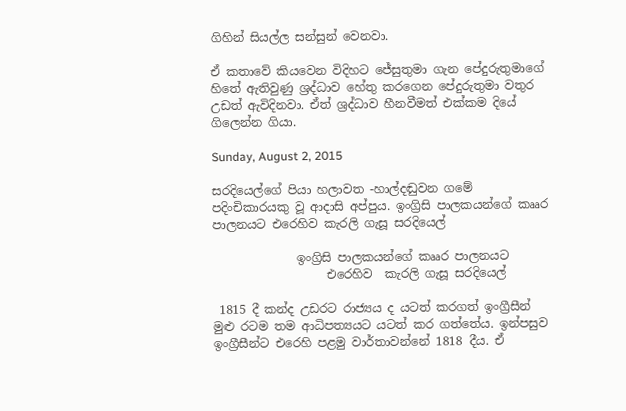ගිහින් සියල්ල සන්සුන් වෙනවා.

ඒ කතාවේ කියවෙන විදිහට ජේසුතුමා ගැන පේදුරුතුමාගේ හිතේ ඇතිවුණු ශ්‍රද්ධාව හේතු කරගෙන පේදුරුතුමා වතුර උඩත් ඇවිදිනවා. ඒත් ශ්‍රද්ධාව හීනවීමත් එක්කම දියේ ගිලෙන්න ගියා.

Sunday, August 2, 2015

සරදියෙල්ගේ පියා හලාවත -හාල්දඬුවන ගමේ පදිංචිකාරයකු වූ ආදාසි අප්පුය. ඉංග්‍රිසි පාලකයන්ගේ කෲර පාලනයට එරෙහිව කැරලි ගැසූ සරදියෙල්

              ඉංග්‍රිසි පාලකයන්ගේ කෲර පාලනයට
                   එරෙහිව  කැරලි ගැසූ සරදියෙල්

 1815 දී කන්ද උඩරට රාජ්‍යය ද යටත් කරගත් ඉංග්‍රීසීන් මුළු රටම තම ආධිපත්‍යයට යටත් කර ගත්තේය. ඉන්පසුව ඉංග්‍රීසීන්ට එරෙහි පළමු වාර්තාවන්නේ 1818 දීය. ඒ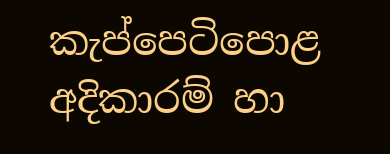කැප්පෙටිපොළ අදිකාරම් හා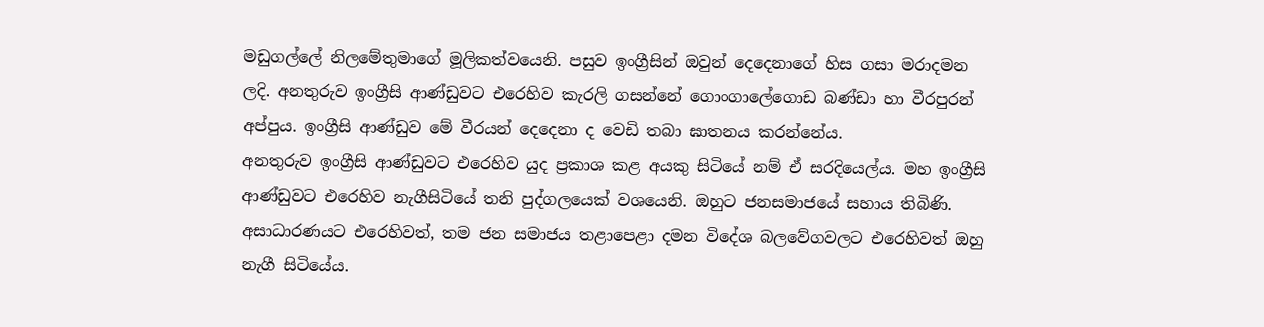මඩුගල්ලේ නිලමේතුමාගේ මූලිකත්වයෙනි. පසුව ඉංග්‍රීසින් ඔවුන් දෙදෙනාගේ හිස ගසා මරාදමන ලදි. අනතුරුව ඉංග්‍රීසි ආණ්ඩුවට එරෙහිව කැරලි ගසන්නේ ගොංගාලේගොඩ බණ්ඩා හා වීරපුරන් අප්පුය. ඉංග්‍රීසි ආණ්ඩුව මේ වීරයන් දෙදෙනා ද වෙඩි තබා ඝාතනය කරන්නේය.
අනතුරුව ඉංග්‍රීසි ආණ්ඩුවට එරෙහිව යුද ප්‍රකාශ කළ අයකු සිටියේ නම් ඒ සරදියෙල්ය. මහ ඉංග්‍රීසි ආණ්ඩුවට එරෙහිව නැගීසිටියේ තනි පුද්ගලයෙක් වශයෙනි. ඔහුට ජනසමාජයේ සහාය තිබිණි. අසාධාරණයට එරෙහිවත්, තම ජන සමාජය තළාපෙළා දමන විදේශ බලවේගවලට එරෙහිවත් ඔහු නැගී සිටියේය.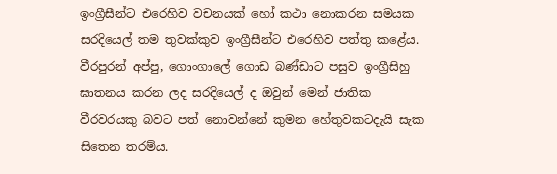ඉංග්‍රීසීන්ට එරෙහිව වචනයක් හෝ කථා නොකරන සමයක සරදියෙල් තම තුවක්කුව ඉංග්‍රීසීන්ට එරෙහිව පත්තු කළේය. වීරපුරන් අප්පු, ගොංගාලේ ගොඩ බණ්ඩාට පසුව ඉංග්‍රීසිහු ඝාතනය කරන ලද සරදියෙල් ද ඔවුන් මෙන් ජාතික වීරවරයකු බවට පත් නොවන්නේ කුමන හේතුවකටදැයි සැක සිතෙන තරම්ය.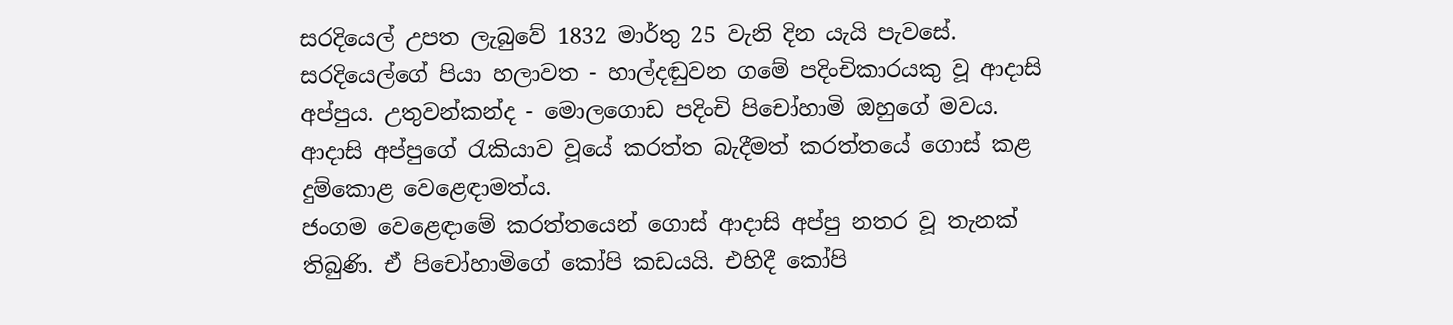සරදියෙල් උපත ලැබුවේ 1832 මාර්තු 25 වැනි දින යැයි පැවසේ. සරදියෙල්ගේ පියා හලාවත - හාල්දඬුවන ගමේ පදිංචිකාරයකු වූ ආදාසි අප්පුය. උතුවන්කන්ද - මොලගොඩ පදිංචි පිචෝහාමි ඔහුගේ මවය. ආදාසි අප්පුගේ රැකියාව වූයේ කරත්ත බැදීමත් කරත්තයේ ගොස් කළ දුම්කොළ වෙළෙඳාමත්ය.
ජංගම වෙළෙඳාමේ කරත්තයෙන් ගොස් ආදාසි අප්පු නතර වූ තැනක් තිබුණි. ඒ පිචෝහාමිගේ කෝපි කඩයයි. එහිදී කෝපි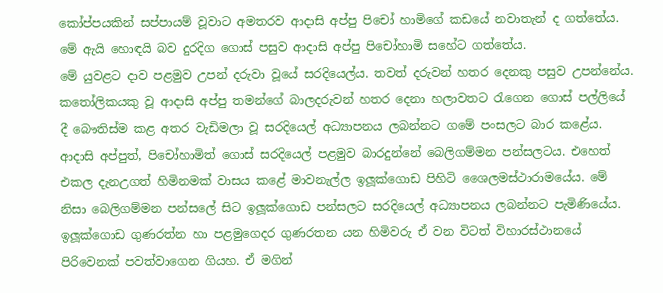කෝප්පයකින් සප්පායම් වූවාට අමතරව ආදාසි අප්පු පිචෝ හාමිගේ කඩයේ නවාතැන් ද ගත්තේය. මේ ඇයි හොඳයි බව දුරදිග ගොස් පසුව ආදාසි අප්පු පිචෝහාමි සහේට ගත්තේය.
මේ යුවළට දාව පළමුව උපන් දරුවා වූයේ සරදියෙල්ය. තවත් දරුවන් හතර දෙනකු පසුව උපන්නේය. කතෝලිකයකු වූ ආදාසි අප්පු තමන්ගේ බාලදරුවන් හතර දෙනා හලාවතට රැගෙන ගොස් පල්ලියේ දී බෞතිස්ම කළ අතර වැඩිමලා වූ සරදියෙල් අධ්‍යාපනය ලබන්නට ගමේ පංසලට බාර කළේය. ආදාසි අප්පුත්, පිචෝහාමිත් ගොස් සරදියෙල් පළමුව බාරදුන්නේ බෙලිගම්මන පන්සලටය. එහෙත් එකල දැනඋගත් හිමිනමක් වාසය කළේ මාවනැල්ල ඉලූක්ගොඩ පිහිටි ශෛලමස්ථාරාමයේය. මේ නිසා බෙලිගම්මන පන්සලේ සිට ඉලූක්ගොඩ පන්සලට සරදියෙල් අධ්‍යාපනය ලබන්නට පැමිණියේය.
ඉලූක්ගොඩ ගුණරත්න හා පළමුගෙදර ගුණරතන යන හිමිවරු ඒ වන විටත් විහාරස්ථානයේ පිරිවෙනක් පවත්වාගෙන ගියහ. ඒ මගින්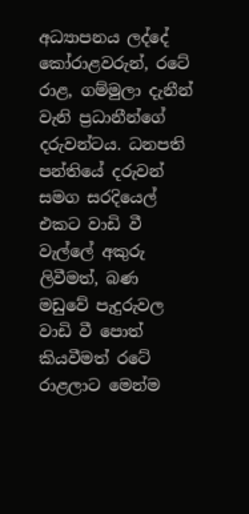අධ්‍යාපනය ලද්දේ කෝරාළවරුන්, රටේ රාළ, ගම්මුලා දැනීන් වැනි ප්‍රධානීන්ගේ දරුවන්ටය. ධනපති පන්තියේ දරුවන් සමග සරදියෙල් එකට වාඩි වී වැල්ලේ අකුරු ලිවීමත්, බණ මඩුවේ පැදුරුවල වාඩි වී පොත් කියවීමත් රටේ රාළලාට මෙන්ම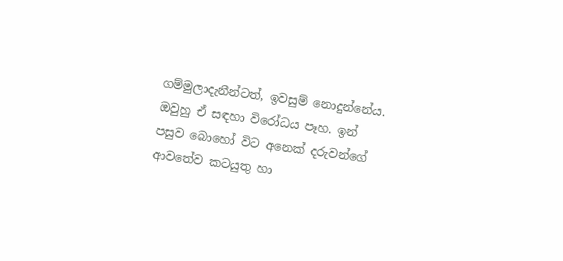ගම්මුලාදැනීන්ටත්, ඉවසුම් නොදුන්නේය. ඔවුහු ඒ සඳහා විරෝධය පෑහ. ඉන් පසුව බොහෝ විට අනෙක් දරුවන්ගේ ආවතේව කටයුතු හා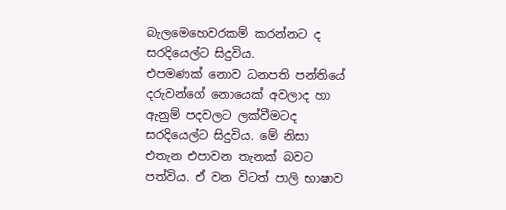බැලමෙහෙවරකම් කරන්නට ද සරදියෙල්ට සිදුවිය.
එපමණක් නොව ධනපති පන්තියේ දරුවන්ගේ නොයෙක් අවලාද හා ඇනුම් පදවලට ලක්වීමටද සරදියෙල්ට සිදුවිය. මේ නිසා එතැන එපාවන තැනක් බවට පත්විය. ඒ වන විටත් පාලි භාෂාව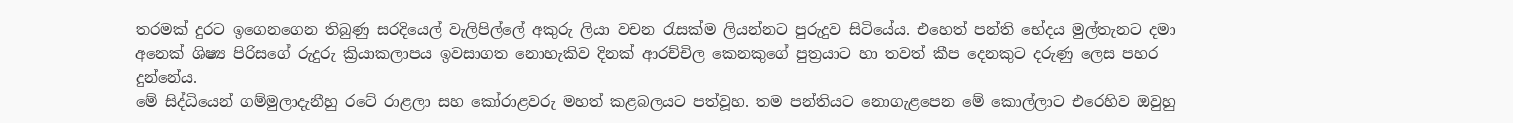තරමක් දුරට ඉගෙනගෙන තිබුණු සරදියෙල් වැලිපිල්ලේ අකුරු ලියා වචන රැසක්ම ලියන්නට පුරුදුව සිටියේය. එහෙත් පන්ති භේදය මුල්තැනට දමා අනෙක් ශිෂ්‍ය පිරිසගේ රුදුරු ක්‍රියාකලාපය ඉවසාගත නොහැකිව දිනක් ආරච්චිල කෙනකුගේ පුත්‍රයාට හා තවත් කීප දෙනකුට දරුණු ලෙස පහර දුන්නේය.
මේ සිද්ධියෙන් ගම්මුලාදැනීහු රටේ රාළලා සහ කෝරාළවරු මහත් කළබලයට පත්වූහ. තම පන්තියට නොගැළපෙන මේ කොල්ලාට එරෙහිව ඔවුහු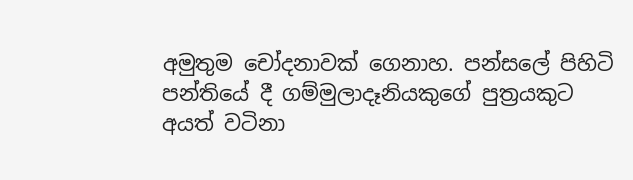අමුතුම චෝදනාවක් ගෙනාහ. පන්සලේ පිහිටි පන්තියේ දී ගම්මුලාදෑනියකුගේ පුත්‍රයකුට අයත් වටිනා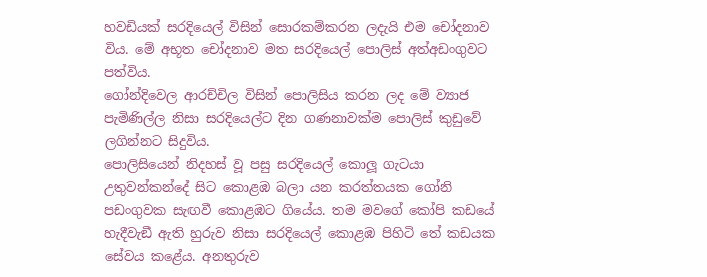හවඩියක් සරදියෙල් විසින් සොරකම්කරන ලදැයි එම චෝදනාව විය. මේ අභූත චෝදනාව මත සරදියෙල් පොලිස් අත්අඩංගුවට පත්විය.
ගෝන්දිවෙල ආරච්චිල විසින් පොලිසිය කරන ලද මේ ව්‍යාජ පැමිණිල්ල නිසා සරදියෙල්ට දින ගණනාවක්ම පොලිස් කුඩුවේ ලගින්නට සිදුවිය.
පොලිසියෙන් නිදහස් වූ පසු සරදියෙල් කොලූ ගැටයා උතුවන්කන්දේ සිට කොළඹ බලා යන කරත්තයක ගෝනි පඩංගුවක සැඟවී කොළඹට ගියේය. තම මවගේ කෝපි කඩයේ හැදීවැඞී ඇති හුරුව නිසා සරදියෙල් කොළඹ පිහිටි තේ කඩයක සේවය කළේය. අනතුරුව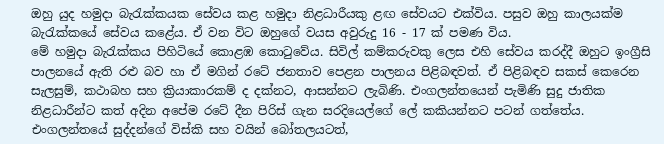ඔහු යුද හමුදා බැරැක්කයක සේවය කළ හමුදා නිළධාරීයකු ළඟ සේවයට එක්විය. පසුව ඔහු කාලයක්ම බැරැක්කයේ සේවය කළේය. ඒ වන විට ඔහුගේ වයස අවුරුදු 16 - 17 ක් පමණ විය.
මේ හමුදා බැරැක්කය පිහිටියේ කොළඹ කොටුවේය. සිවිල් කම්කරුවකු ලෙස එහි සේවය කරද්දී ඔහුට ඉංග්‍රීසි පාලනයේ ඇති රළු බව හා ඒ මගින් රටේ ජනතාව පෙළන පාලනය පිළිබඳවත්. ඒ පිළිබඳව සකස් කෙරෙන සැලසුම්, කථාබහ සහ ක්‍රියාකාරකම් ද දක්නට, ආසන්නට ලැබිණි. එංගලන්තයෙන් පැමිණි සුදු ජාතික නිළධාරීන්ට කත් අදින අපේම රටේ දීන පිරිස් ගැන සරදියෙල්ගේ ලේ කකියන්නට පටන් ගත්තේය.
එංගලන්තයේ සුද්දන්ගේ විස්කි සහ වයින් බෝතලයටත්,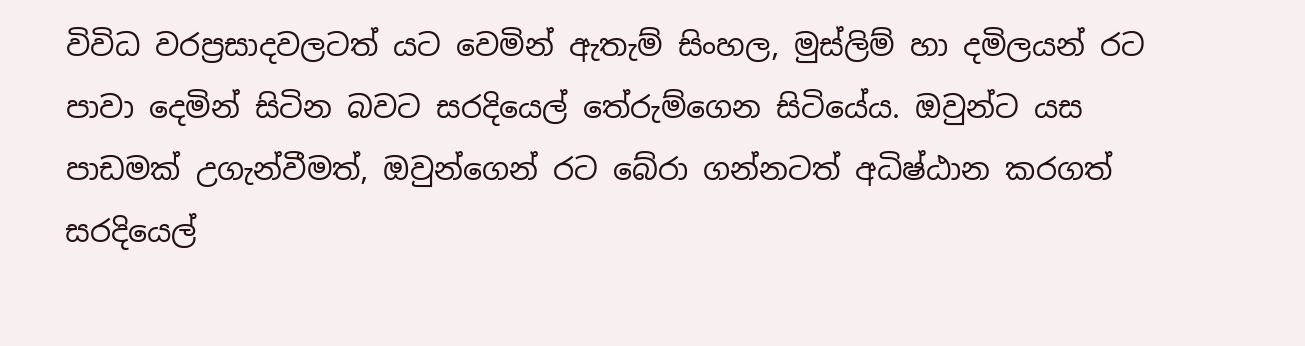විවිධ වරප්‍රසාදවලටත් යට වෙමින් ඇතැම් සිංහල, මුස්ලිම් හා දමිලයන් රට පාවා දෙමින් සිටින බවට සරදියෙල් තේරුම්ගෙන සිටියේය. ඔවුන්ට යස පාඩමක් උගැන්වීමත්, ඔවුන්ගෙන් රට බේරා ගන්නටත් අධිෂ්ඨාන කරගත් සරදියෙල්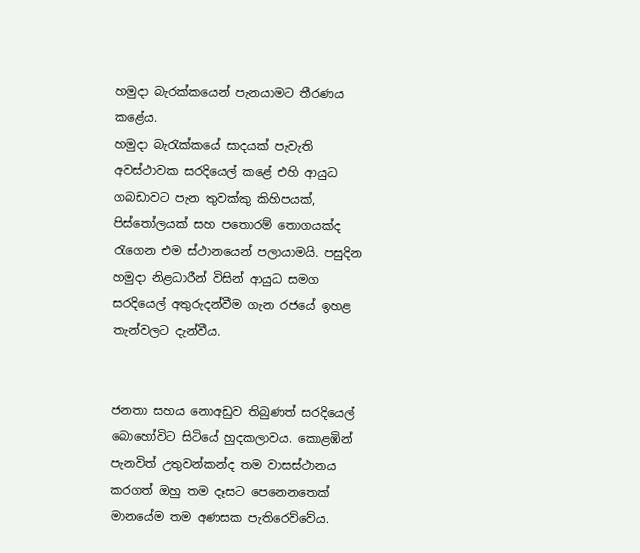හමුදා බැරක්කයෙන් පැනයාමට තීරණය කළේය.
හමුදා බැරැක්කයේ සාදයක් පැවැති අවස්ථාවක සරදියෙල් කළේ එහි ආයුධ ගබඩාවට පැන තුවක්කු කිහිපයක්, පිස්තෝලයක් සහ පතොරම් තොගයක්ද රැගෙන එම ස්ථානයෙන් පලායාමයි. පසුදින හමුදා නිළධාරීන් විසින් ආයුධ සමග සරදියෙල් අතුරුදන්වීම ගැන රජයේ ඉහළ තැන්වලට දැන්වීය.


ජනතා සහය නොඅඩුව තිබුණත් සරදියෙල් බොහෝවිට සිටියේ හුදකලාවය. කොළඹින් පැනවිත් උතුවන්කන්ද තම වාසස්ථානය කරගත් ඔහු තම දෑසට පෙනෙනතෙක් මානයේම තම අණසක පැතිරෙව්වේය.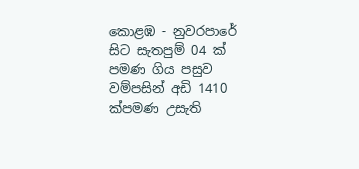කොළඹ - නුවරපාරේ සිට සැතපුම් 04 ක් පමණ ගිය පසුව වම්පසින් අඩි 1410 ක්පමණ උසැති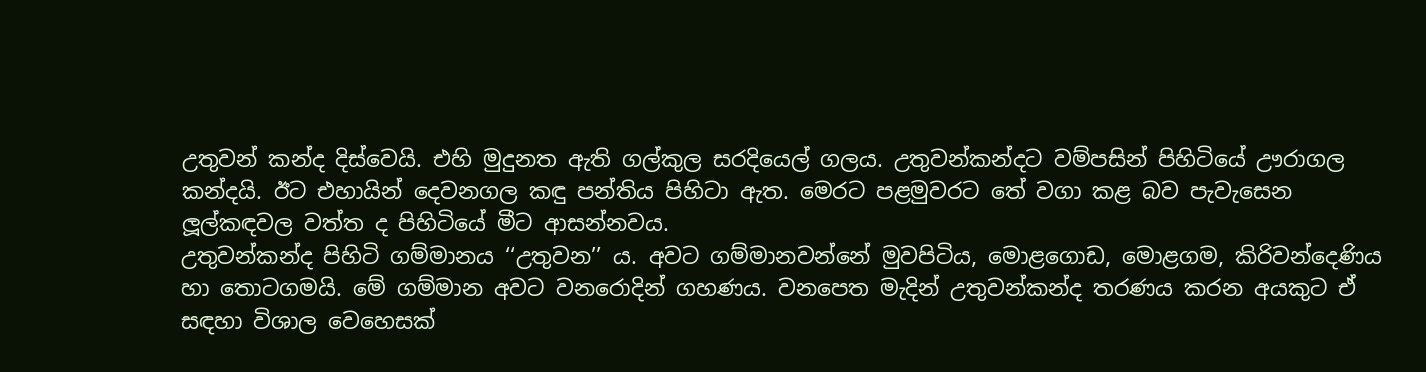උතුවන් කන්ද දිස්වෙයි. එහි මුදුනත ඇති ගල්කුල සරදියෙල් ගලය. උතුවන්කන්දට වම්පසින් පිහිටියේ ඌරාගල කන්දයි. ඊට එහායින් දෙවනගල කඳු පන්තිය පිහිටා ඇත. මෙරට පළමුවරට තේ වගා කළ බව පැවැසෙන ලූල්කඳවල වත්ත ද පිහිටියේ මීට ආසන්නවය.
උතුවන්කන්ද පිහිටි ගම්මානය ‘‘උතුවන’’ ය. අවට ගම්මානවන්නේ මුවපිටිය, මොළගොඩ, මොළගම, කිරිවන්දෙණිය හා තොටගමයි. මේ ගම්මාන අවට වනරොදින් ගහණය. වනපෙත මැදින් උතුවන්කන්ද තරණය කරන අයකුට ඒ සඳහා විශාල වෙහෙසක්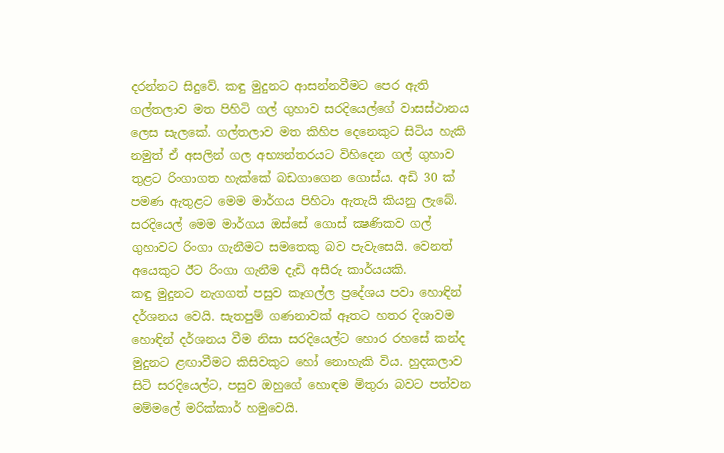දරන්නට සිදුවේ. කඳු මුදුනට ආසන්නවීමට පෙර ඇති ගල්තලාව මත පිහිටි ගල් ගුහාව සරදියෙල්ගේ වාසස්ථානය ලෙස සැලකේ. ගල්තලාව මත කිහිප දෙනෙකුට සිටිය හැකි නමුත් ඒ අසලින් ගල අභ්‍යන්තරයට විහිදෙන ගල් ගුහාව තුළට රිංගාගත හැක්කේ බඩගාගෙන ගොස්ය. අඩි 30 ක් පමණ ඇතුළට මෙම මාර්ගය පිහිටා ඇතැයි කියනු ලැබේ. සරදියෙල් මෙම මාර්ගය ඔස්සේ ගොස් ක්‍ෂණිකව ගල් ගුහාවට රිංගා ගැනීමට සමතෙකු බව පැවැසෙයි. වෙනත් අයෙකුට ඊට රිංගා ගැනීම දැඩි අසීරු කාර්යයකි.
කඳු මුදුනට නැගගත් පසුව කෑගල්ල ප්‍රදේශය පවා හොඳින් දර්ශනය වෙයි. සැතපුම් ගණනාවක් ඈතට හතර දිශාවම හොඳින් දර්ශනය වීම නිසා සරදියෙල්ට හොර රහසේ කන්ද මුදුනට ළඟාවීමට කිසිවකුට හෝ නොහැකි විය. හුදකලාව සිටි සරදියෙල්ට, පසුව ඔහුගේ හොඳම මිතුරා බවට පත්වන මම්මලේ මරික්කාර් හමුවෙයි.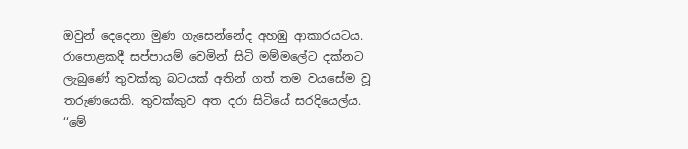ඔවුන් දෙදෙනා මුණ ගැසෙන්නේද අහඹු ආකාරයටය. රාපොළකදී සප්පායම් වෙමින් සිටි මම්මලේට දක්නට ලැබුණේ තුවක්කු බටයක් අතින් ගත් තම වයසේම වූ තරුණයෙකි. තුවක්කුව අත දරා සිටියේ සරදියෙල්ය. ‘‘මේ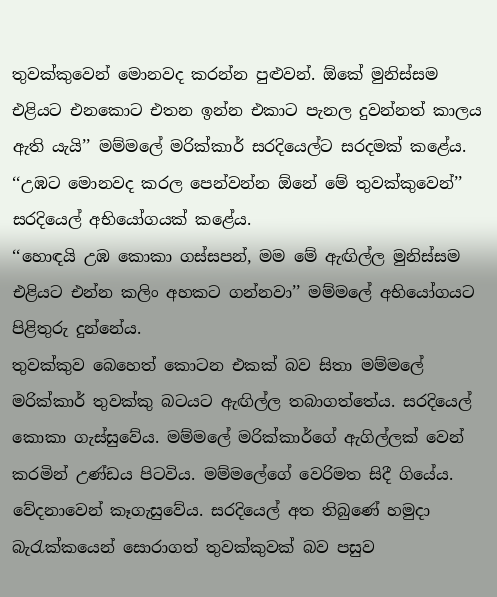තුවක්කුවෙන් මොනවද කරන්න පුළුවන්. ඕකේ මුනිස්සම එළියට එනකොට එතන ඉන්න එකාට පැනල දුවන්නත් කාලය ඇති යැයි’’ මම්මලේ මරික්කාර් සරදියෙල්ට සරදමක් කළේය.
‘‘උඹට මොනවද කරල පෙන්වන්න ඕනේ මේ තුවක්කුවෙන්’’ සරදියෙල් අභියෝගයක් කළේය.
‘‘හොඳයි උඹ කොකා ගස්සපන්, මම මේ ඇඟිල්ල මුනිස්සම එළියට එන්න කලිං අහකට ගන්නවා’’ මම්මලේ අභියෝගයට පිළිතුරු දුන්නේය.
තුවක්කුව බෙහෙත් කොටන එකක් බව සිතා මම්මලේ මරික්කාර් තුවක්කු බටයට ඇඟිල්ල තබාගත්තේය. සරදියෙල් කොකා ගැස්සුවේය. මම්මලේ මරික්කාර්ගේ ඇගිල්ලක් වෙන් කරමින් උණ්ඩය පිටවිය. මම්මලේගේ වෙරිමත සිදී ගියේය. වේදනාවෙන් කෑගැසුවේය. සරදියෙල් අත තිබුණේ හමුදා බැරැක්කයෙන් සොරාගත් තුවක්කුවක් බව පසුව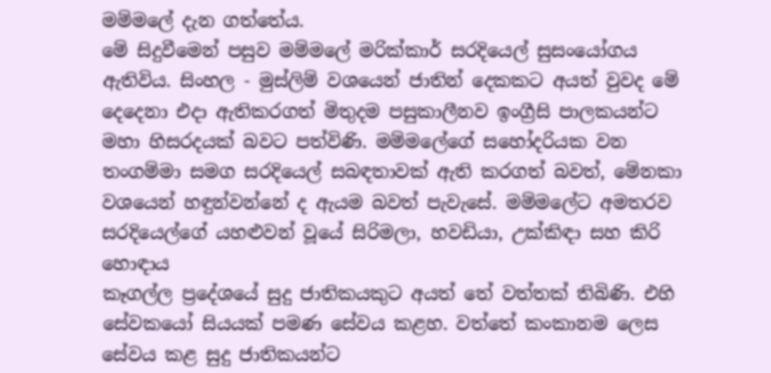මම්මලේ දැන ගත්තේය.
මේ සිදුවීමෙන් පසුව මම්මලේ මරික්කාර් සරදියෙල් සුසංයෝගය ඇතිවිය. සිංහල - මුස්ලිම් වශයෙන් ජාතින් දෙකකට අයත් වුවද මේ දෙදෙනා එදා ඇතිකරගත් මිතුදම පසුකාලීනව ඉංග්‍රීසි පාලකයන්ට මහා හිසරදයක් බවට පත්විණි. මම්මලේගේ සහෝදරියක වන තංගම්මා සමග සරදියෙල් සබඳතාවක් ඇති කරගත් බවත්, මේනකා වශයෙන් හඳුන්වන්නේ ද ඇයම බවත් පැවැසේ. මම්මලේට අමතරව සරදියෙල්ගේ යහළුවන් වූයේ සිරිමලා, හවඩියා, උක්කිඳා සහ කිරි හොඳාය
කෑගල්ල ප්‍රදේශයේ සුදු ජාතිකයකුට අයත් තේ වත්තක් තිබිණි. එහි සේවකයෝ සියයක් පමණ සේවය කළහ. වත්තේ කංකානම ලෙස සේවය කළ සුදු ජාතිකයන්ට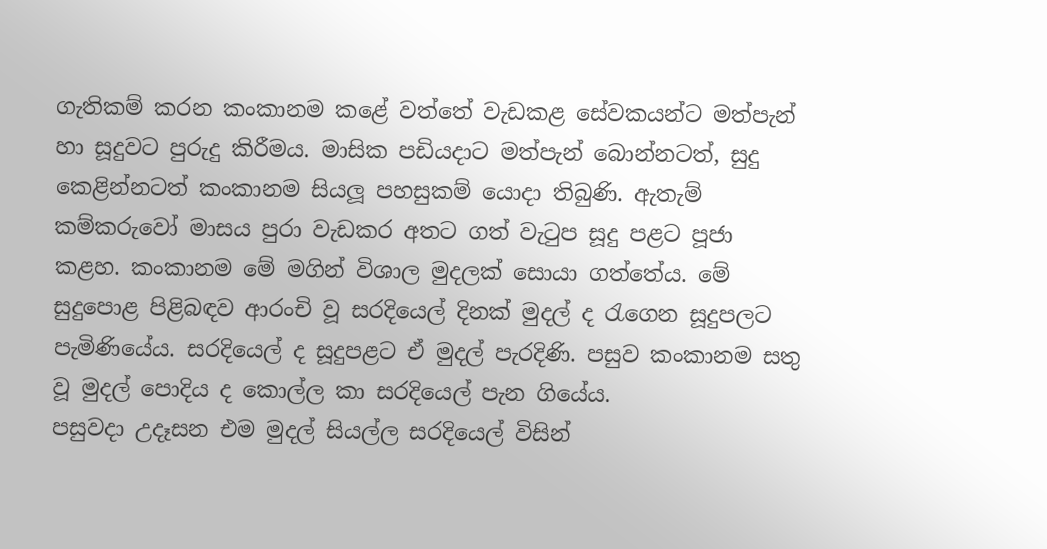ගැතිකම් කරන කංකානම කළේ වත්තේ වැඩකළ සේවකයන්ට මත්පැන් හා සූදුවට පුරුදු කිරීමය. මාසික පඩියදාට මත්පැන් බොන්නටත්, සුදු කෙළින්නටත් කංකානම සියලූ පහසුකම් යොදා තිබුණි. ඇතැම් කම්කරුවෝ මාසය පුරා වැඩකර අතට ගත් වැටුප සූදු පළට පූජා කළහ. කංකානම මේ මගින් විශාල මුදලක් සොයා ගත්තේය. මේ සුදුපොළ පිළිබඳව ආරංචි වූ සරදියෙල් දිනක් මුදල් ද රැගෙන සූදුපලට පැමිණියේය. සරදියෙල් ද සූදුපළට ඒ මුදල් පැරදිණි. පසුව කංකානම සතු වූ මුදල් පොදිය ද කොල්ල කා සරදියෙල් පැන ගියේය.
පසුවදා උදෑසන එම මුදල් සියල්ල සරදියෙල් විසින්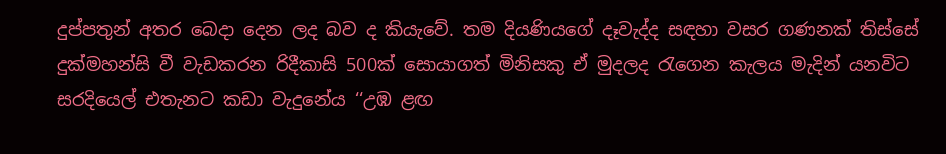දුප්පතුන් අතර බෙදා දෙන ලද බව ද කියැවේ. තම දියණියගේ දෑවැද්ද සඳහා වසර ගණනක් තිස්සේ දුක්මහන්සි වී වැඩකරන රිදීකාසි 500ක් සොයාගත් මිනිසකු ඒ මුදලද රැගෙන කැලය මැදින් යනවිට සරදියෙල් එතැනට කඩා වැදුනේය ‘‘උඹ ළඟ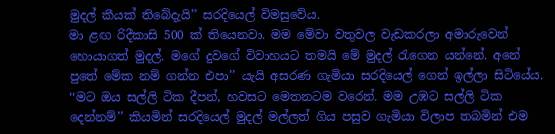මුදල් කීයක් තිබේදැයි’’ සරදියෙල් විමසුවේය.
මා ළඟ රිදීකාසි 500 ක් තියෙනවා. මම මේවා වතුවල වැඩකරලා අමාරුවෙන් හොයාගත් මුදල්. මගේ දුවගේ විවාහයට තමයි මේ මුදල් රැගෙන යන්නේ. අනේ පුතේ මේක නම් ගන්න එපා’’ යැයි අසරණ ගැමියා සරදියෙල් ගෙන් ඉල්ලා සිටියේය.
‘‘මට ඔය සල්ලි ටික දීපන්, හවසට මෙතනටම වරෙන්. මම උඹට සල්ලි ටික දෙන්නම්’’ කියමින් සරදියෙල් මුදල් මල්ලත් ගිය පසුව ගැමියා විලාප තබමින් එම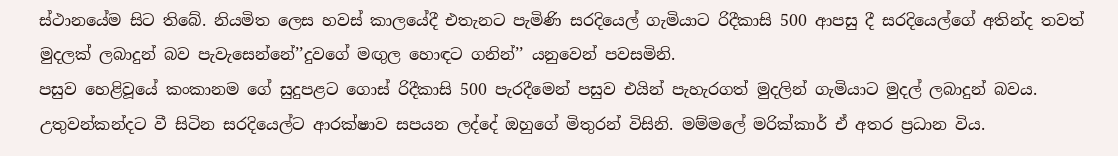ස්ථානයේම සිට තිබේ. නියමිත ලෙස හවස් කාලයේදී එතැනට පැමිණි සරදියෙල් ගැමියාට රිදීකාසි 500 ආපසු දී සරදියෙල්ගේ අතින්ද තවත් මුදලක් ලබාදුන් බව පැවැසෙන්නේ’’දුවගේ මඟුල හොඳට ගනින්’’ යනුවෙන් පවසමිනි.
පසුව හෙළිවූයේ කංකානම ගේ සුදුපළට ගොස් රිදීකාසි 500 පැරදීමෙන් පසුව එයින් පැහැරගත් මුදලින් ගැමියාට මුදල් ලබාදුන් බවය. උතුවන්කන්දට වී සිටින සරදියෙල්ට ආරක්ෂාව සපයන ලද්දේ ඔහුගේ මිතුරන් විසිනි. මම්මලේ මරික්කාර් ඒ අතර ප්‍රධාන විය.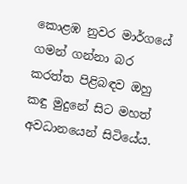කොළඹ නුවර මාර්ගයේ ගමන් ගන්නා බර කරත්ත පිළිබඳව ඔහු කඳු මුදුනේ සිට මහත් අවධානයෙන් සිටියේය.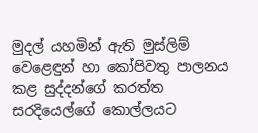මුදල් යහමින් ඇති මුස්ලිම් වෙළෙඳුන් හා කෝපිවතු පාලනය කළ සුද්දන්ගේ කරත්ත සරදියෙල්ගේ කොල්ලයට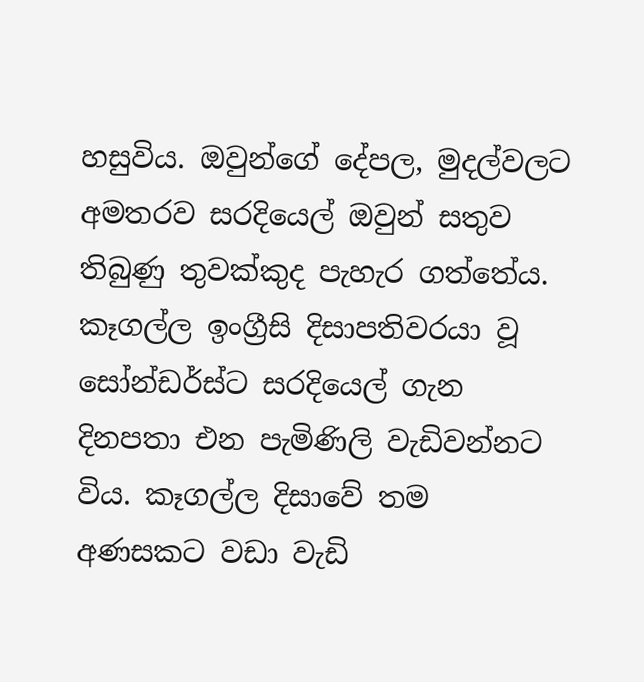හසුවිය. ඔවුන්ගේ දේපල, මුදල්වලට අමතරව සරදියෙල් ඔවුන් සතුව තිබුණු තුවක්කුද පැහැර ගත්තේය.
කෑගල්ල ඉංග්‍රීසි දිසාපතිවරයා වූ සෝන්ඩර්ස්ට සරදියෙල් ගැන දිනපතා එන පැමිණිලි වැඩිවන්නට විය. කෑගල්ල දිසාවේ තම අණසකට වඩා වැඩි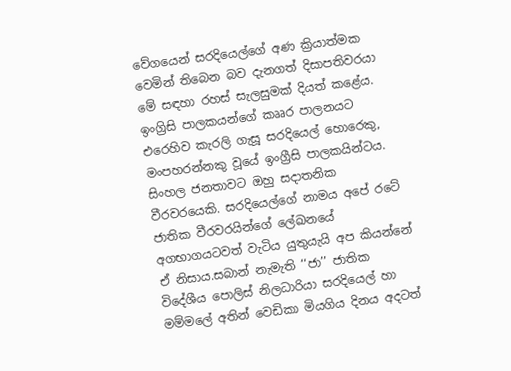වේගයෙන් සරදියෙල්ගේ අණ ක්‍රියාත්මක වෙමින් තිබෙන බව දැනගත් දිසාපතිවරයා මේ සඳහා රහස් සැලසුමක් දියත් කළේය.
ඉංග්‍රිසි පාලකයන්ගේ කෲර පාලනයට එරෙහිව කැරලි ගැසූ සරදියෙල් හොරෙකු, මංපහරන්නකු වූයේ ඉංග්‍රීසි පාලකයින්ටය. සිංහල ජනතාවට ඔහු සදාතනික වීරවරයෙකි. සරදියෙල්ගේ නාමය අපේ රටේ ජාතික වීරවරයින්ගේ ලේඛනයේ අගභාගයටවත් වැටිය යුතුයැයි අප කියන්නේ ඒ නිසාය.සබාන් නැමැති ‘‘ජා’’ ජාතික විදේශීය පොලිස් නිලධාරියා සරදියෙල් හා මම්මලේ අතින් වෙඩිකා මියගිය දිනය අදටත්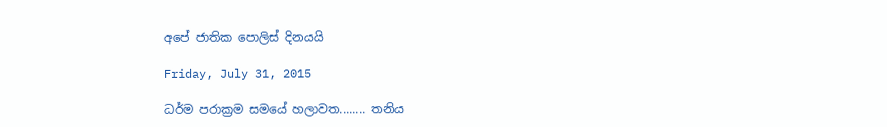අපේ ජාතික පොලිස් දිනයයි

Friday, July 31, 2015

ධර්ම පරාක්‍රම සමයේ හලාවත........ තනිය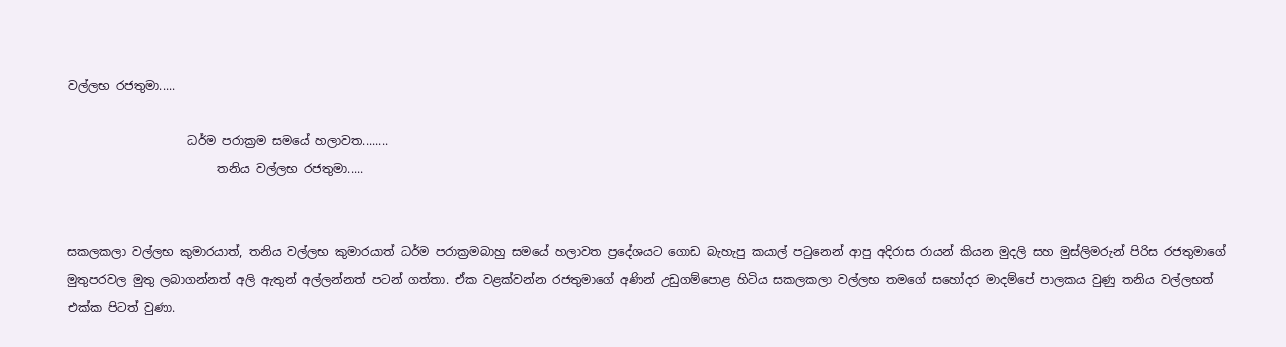වල්ලභ රජතුමා.....

                    ධර්ම පරාක්‍රම සමයේ හලාවත........
                         තනිය වල්ලභ රජතුමා.....


සකලකලා වල්ලභ කුමාරයාත්, තනිය වල්ලභ කුමාරයාත් ධර්ම පරාක්‍රමබාහු සමයේ හලාවත ප්‍රදේශයට ගොඩ බැහැපු කයාල් පටුනෙන් ආපු අදිරාස රායන් කියන මුදලි සහ මුස්ලිමරුන් පිරිස රජතුමාගේ මුතුපරවල මුතු ලබාගන්නත් අලි ඇතුන් අල්ලන්නත් පටන් ගත්තා. ඒක වළක්වන්න රජතුමාගේ අණින් උඩුගම්පොළ හිටිය සකලකලා වල්ලභ තමගේ සහෝදර මාදම්පේ පාලකය වුණු තනිය වල්ලභත් එක්ක පිටත් වුණා.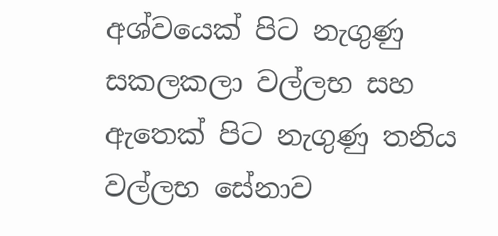අශ්වයෙක් පිට නැගුණු සකලකලා වල්ලභ සහ ඇතෙක් පිට නැගුණු තනිය වල්ලභ සේනාව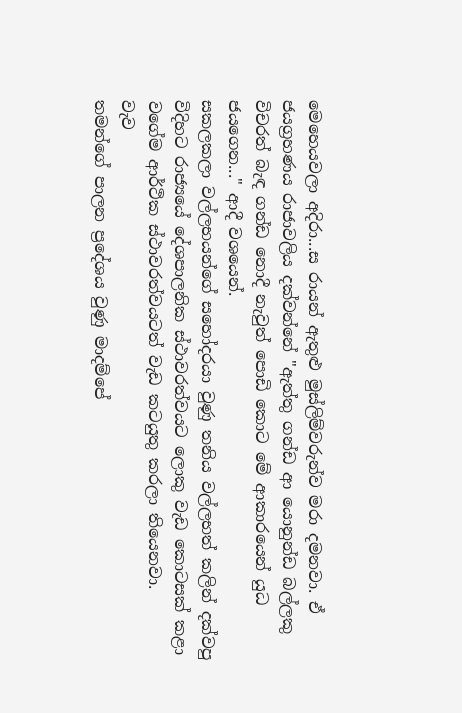මෙහෙයවලා අදිරා...ස රායන් ඇතුළු මුස්ලිම්වරුන්ව මරා දමනවා. ඒ ජයග්‍රහණය රාජාවලිය දක්වන්නේ "ඇත්තු ගන්ඩ ආ යොනුන්ඩ බල්ලකු විචරත් බැඳ ගන්ඩ නොදී නැවුත් පොඩි කොට මේ ආකාරයෙන් යුධ ජයගෙන..." ආදී වශයෙන්.
සකලකලා වල්ලභයන්ගේ සහෝදරයා වුණු තනිය වල්ලභත් කලින් දක්වපු විදිහට රාජ්‍යයේ දේශපාලනික ස්ථාවරත්වයට ලොකු වැඩ කොටසක් කළා වගේම ආර්ථික ස්ථාවරත්වයටත් වැඩ කටයුතු කරලා තියෙනවා.
වැව
තමන්ගේ පාලන ප්‍රදේශය වුණු මාදම්පේ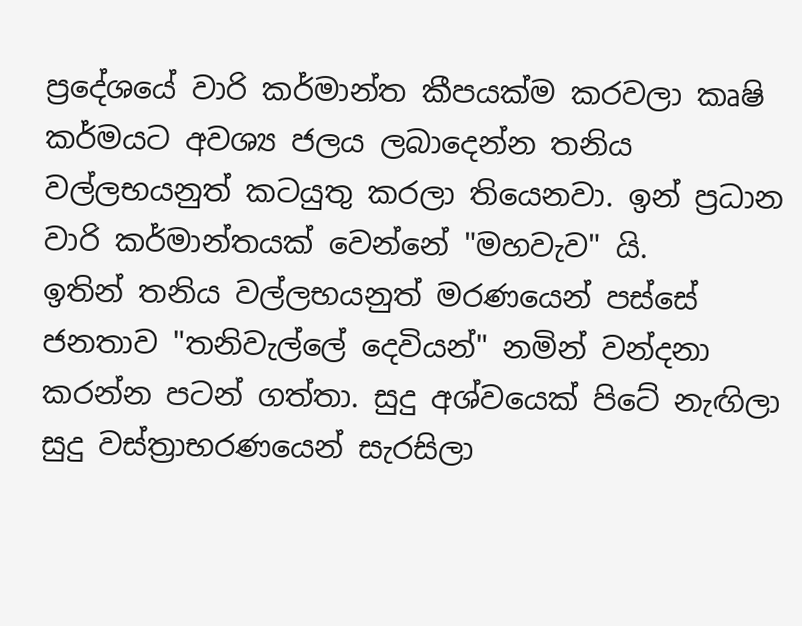ප්‍රදේශයේ වාරි කර්මාන්ත කීපයක්ම කරවලා කෘෂි කර්මයට අවශ්‍ය ජලය ලබාදෙන්න තනිය වල්ලභයනුත් කටයුතු කරලා තියෙනවා. ඉන් ප්‍රධාන වාරි කර්මාන්තයක් වෙන්නේ "මහවැව" යි.
ඉතින් තනිය වල්ලභයනුත් මරණයෙන් පස්සේ ජනතාව "තනිවැල්ලේ දෙවියන්" නමින් වන්දනා කරන්න පටන් ගත්තා. සුදු අශ්වයෙක් පිටේ නැඟිලා සුදු වස්ත්‍රාභරණයෙන් සැරසිලා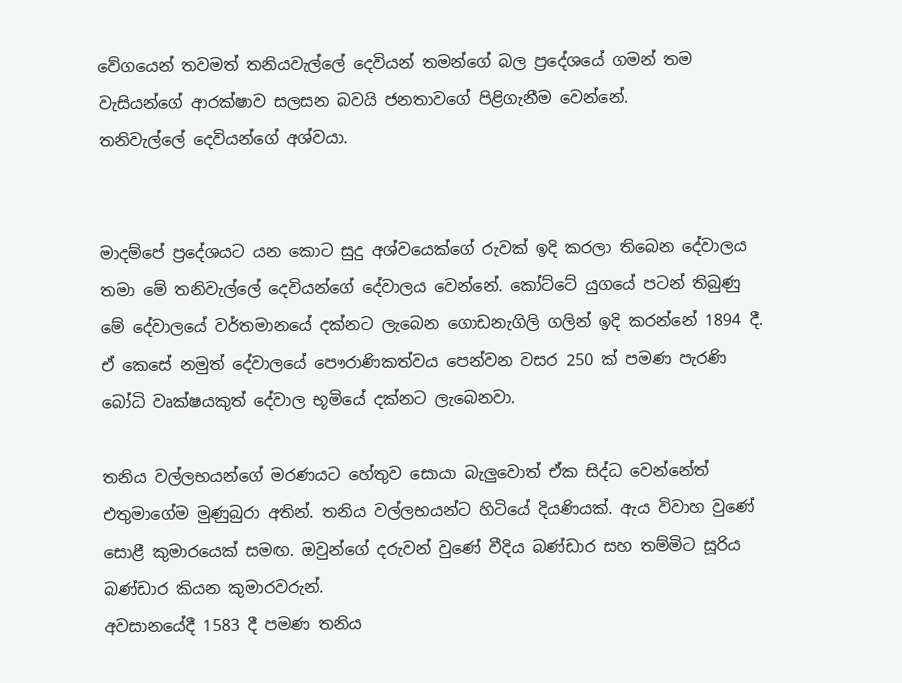වේගයෙන් තවමත් තනියවැල්ලේ දෙවියන් තමන්ගේ බල ප්‍රදේශයේ ගමන් තම වැසියන්ගේ ආරක්ෂාව සලසන බවයි ජනතාවගේ පිළිගැනීම වෙන්නේ.
තනිවැල්ලේ දෙවියන්ගේ අශ්වයා.


මාදම්පේ ප්‍රදේශයට යන කොට සුදු අශ්වයෙක්ගේ රුවක් ඉදි කරලා තිබෙන දේවාලය තමා මේ තනිවැල්ලේ දෙවියන්ගේ දේවාලය වෙන්නේ. කෝට්ටේ යුගයේ පටන් තිබුණු මේ දේවාලයේ වර්තමානයේ දක්නට ලැබෙන ගොඩනැගිලි ගලින් ඉදි කරන්නේ 1894 දී.
ඒ කෙසේ නමුත් දේවාලයේ පෞරාණිකත්වය පෙන්වන වසර 250 ක් පමණ පැරණි බෝධි වෘක්ෂයකුත් දේවාල භූමියේ දක්නට ලැබෙනවා.

තනිය වල්ලභයන්ගේ මරණයට හේතුව සොයා බැලුවොත් ඒක සිද්ධ වෙන්නේත් එතුමාගේම මුණුබුරා අතින්. තනිය වල්ලභයන්ට හිටියේ දියණියක්. ඇය විවාහ වුණේ සොළී කුමාරයෙක් සමඟ. ඔවුන්ගේ දරුවන් වුණේ වීදිය බණ්ඩාර සහ තම්මිට සූරිය බණ්ඩාර කියන කුමාරවරුන්.
අවසානයේදී 1583 දී පමණ තනිය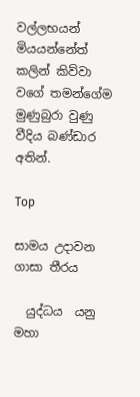වල්ලභයන් මියයන්නේත් කලින් කිව්වා වගේ තමන්ගේම මුණුබුරා වුණු වීදිය බණ්ඩාර අතින්.

Top

සාමය උදාවන ගාසා තීරය

  යුද්ධය  යනු මහා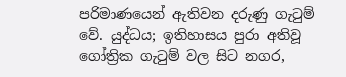පරිමාණයෙන් ඇතිවන දරුණු ගැටුම් වේ. යුද්ධය; ඉතිහාසය පුරා අතිවූ ගෝත්‍රික ගැටුම් වල සිට නගර,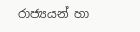රාජ්‍යයන් හා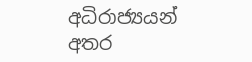අධිරාජ්‍යයන් අතර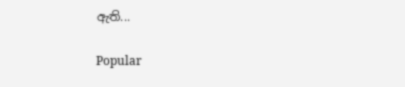ඇති...

Popular